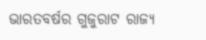ଭାରତବର୍ଷର ଗୁଜୁରାଟ ରାଜ୍ୟ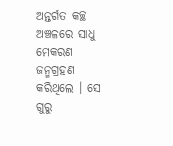ଅନ୍ତର୍ଗତ କଚ୍ଛ ଅଞ୍ଚଳରେ ସାଧୁ ମେକରଣ ଜନ୍ମଗ୍ରହଣ କରିଥିଲେ । ସେ ଗୁରୁ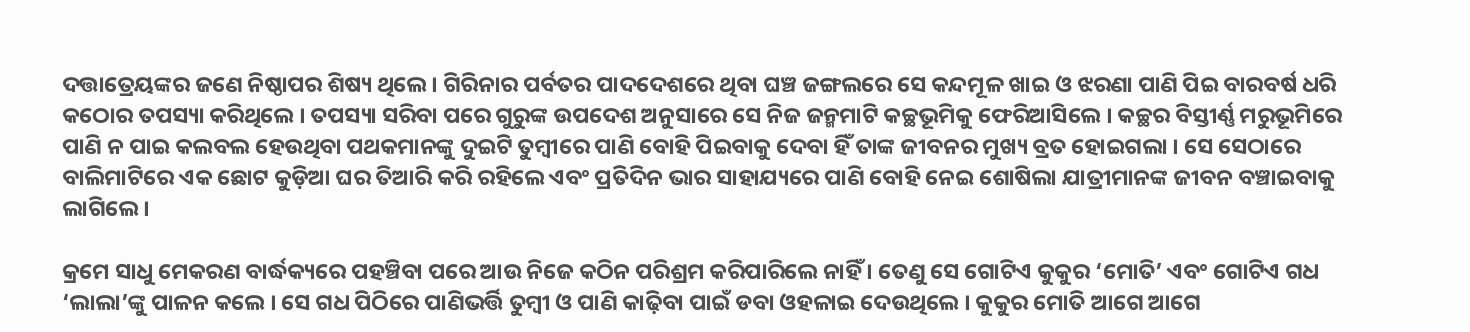ଦତ୍ତାତ୍ରେୟଙ୍କର ଜଣେ ନିଷ୍ଠାପର ଶିଷ୍ୟ ଥିଲେ । ଗିରିନାର ପର୍ବତର ପାଦଦେଶରେ ଥିବା ଘଞ୍ଚ ଜଙ୍ଗଲରେ ସେ କନ୍ଦମୂଳ ଖାଇ ଓ ଝରଣା ପାଣି ପିଇ ବାରବର୍ଷ ଧରି କଠୋର ତପସ୍ୟା କରିଥିଲେ । ତପସ୍ୟା ସରିବା ପରେ ଗୁରୁଙ୍କ ଉପଦେଶ ଅନୁସାରେ ସେ ନିଜ ଜନ୍ମମାଟି କଚ୍ଛଭୂମିକୁ ଫେରିଆସିଲେ । କଚ୍ଛର ବିସ୍ତୀର୍ଣ୍ଣ ମରୁଭୂମିରେ ପାଣି ନ ପାଇ କଲବଲ ହେଉଥିବା ପଥକମାନଙ୍କୁ ଦୁଇଟି ତୁମ୍ବୀରେ ପାଣି ବୋହି ପିଇବାକୁ ଦେବା ହିଁ ତାଙ୍କ ଜୀବନର ମୁଖ୍ୟ ବ୍ରତ ହୋଇଗଲା । ସେ ସେଠାରେ ବାଲିମାଟିରେ ଏକ ଛୋଟ କୁଡ଼ିଆ ଘର ତିଆରି କରି ରହିଲେ ଏବଂ ପ୍ରତିଦିନ ଭାର ସାହାଯ୍ୟରେ ପାଣି ବୋହି ନେଇ ଶୋଷିଲା ଯାତ୍ରୀମାନଙ୍କ ଜୀବନ ବଞ୍ଚାଇବାକୁ ଲାଗିଲେ ।

କ୍ରମେ ସାଧୁ ମେକରଣ ବାର୍ଦ୍ଧକ୍ୟରେ ପହଞ୍ଚିବା ପରେ ଆଉ ନିଜେ କଠିନ ପରିଶ୍ରମ କରିପାରିଲେ ନାହିଁ । ତେଣୁ ସେ ଗୋଟିଏ କୁକୁର ‘ମୋତି’ ଏବଂ ଗୋଟିଏ ଗଧ ‘ଲାଲା’ଙ୍କୁ ପାଳନ କଲେ । ସେ ଗଧ ପିଠିରେ ପାଣିଭର୍ତ୍ତି ତୁମ୍ବୀ ଓ ପାଣି କାଢ଼ିବା ପାଇଁ ଡବା ଓହଳାଇ ଦେଉଥିଲେ । କୁକୁର ମୋତି ଆଗେ ଆଗେ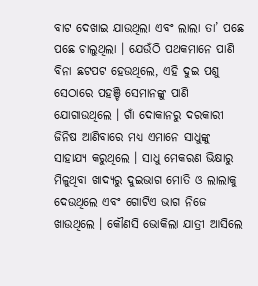ବାଟ ଦେଖାଇ ଯାଉଥିଲା ଏବଂ ଲାଲା ତା’ ପଛେ ପଛେ ଚାଲୁଥିଲା । ଯେଉଁଠି ପଥକମାନେ ପାଣି ବିନା ଛଟପଟ ହେଉଥିଲେ, ଏହି ଦୁଇ ପଶୁ ସେଠାରେ ପହଞ୍ଚି ସେମାନଙ୍କୁ ପାଣି ଯୋଗାଉଥିଲେ । ଗାଁ ଦୋକାନରୁ ଦରକାରୀ ଜିନିଷ ଆଣିବାରେ ମଧ୍ୟ ଏମାନେ ସାଧୁଙ୍କୁ ସାହାଯ୍ୟ କରୁଥିଲେ । ସାଧୁ ମେକରଣ ଭିକ୍ଷାରୁ ମିଳୁଥିବା ଖାଦ୍ୟରୁ ଦୁଇଭାଗ ମୋତି ଓ ଲାଲାକୁ ଦେଉଥିଲେ ଏବଂ ଗୋଟିଏ ଭାଗ ନିଜେ ଖାଉଥିଲେ । କୌଣସି ଭୋକିଲା ଯାତ୍ରୀ ଆସିଲେ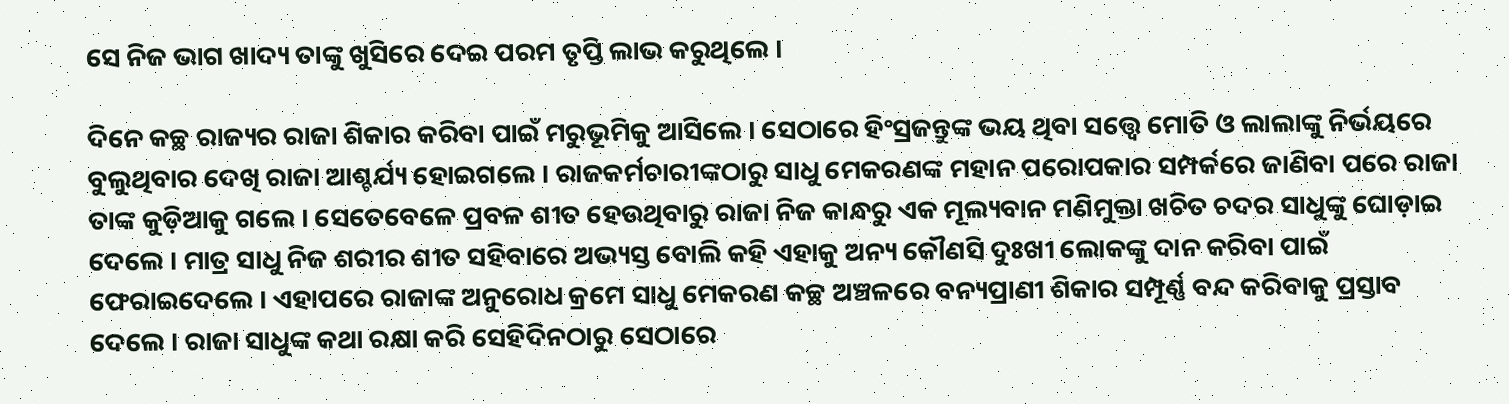ସେ ନିଜ ଭାଗ ଖାଦ୍ୟ ତାଙ୍କୁ ଖୁସିରେ ଦେଇ ପରମ ତୃପ୍ତି ଲାଭ କରୁଥିଲେ ।

ଦିନେ କଚ୍ଛ ରାଜ୍ୟର ରାଜା ଶିକାର କରିବା ପାଇଁ ମରୁଭୂମିକୁ ଆସିଲେ । ସେଠାରେ ହିଂସ୍ରଜନ୍ତୁଙ୍କ ଭୟ ଥିବା ସତ୍ତ୍ୱେ ମୋତି ଓ ଲାଲାଙ୍କୁ ନିର୍ଭୟରେ ବୁଲୁଥିବାର ଦେଖି ରାଜା ଆଶ୍ଚର୍ଯ୍ୟ ହୋଇଗଲେ । ରାଜକର୍ମଚାରୀଙ୍କଠାରୁ ସାଧୁ ମେକରଣଙ୍କ ମହାନ ପରୋପକାର ସମ୍ପର୍କରେ ଜାଣିବା ପରେ ରାଜା ତାଙ୍କ କୁଡ଼ିଆକୁ ଗଲେ । ସେତେବେଳେ ପ୍ରବଳ ଶୀତ ହେଉଥିବାରୁ ରାଜା ନିଜ କାନ୍ଧରୁ ଏକ ମୂଲ୍ୟବାନ ମଣିମୁକ୍ତା ଖଚିତ ଚଦର ସାଧୁଙ୍କୁ ଘୋଡ଼ାଇ ଦେଲେ । ମାତ୍ର ସାଧୁ ନିଜ ଶରୀର ଶୀତ ସହିବାରେ ଅଭ୍ୟସ୍ତ ବୋଲି କହି ଏହାକୁ ଅନ୍ୟ କୌଣସି ଦୁଃଖୀ ଲୋକଙ୍କୁ ଦାନ କରିବା ପାଇଁ ଫେରାଇଦେଲେ । ଏହାପରେ ରାଜାଙ୍କ ଅନୁରୋଧ କ୍ରମେ ସାଧୁ ମେକରଣ କଚ୍ଛ ଅଞ୍ଚଳରେ ବନ୍ୟପ୍ରାଣୀ ଶିକାର ସମ୍ପୂର୍ଣ୍ଣ ବନ୍ଦ କରିବାକୁ ପ୍ରସ୍ତାବ ଦେଲେ । ରାଜା ସାଧୁଙ୍କ କଥା ରକ୍ଷା କରି ସେହିଦିନଠାରୁ ସେଠାରେ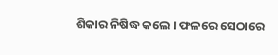ଶିକାର ନିଷିଦ୍ଧ କଲେ । ଫଳରେ ସେଠାରେ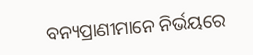ବନ୍ୟପ୍ରାଣୀମାନେ ନିର୍ଭୟରେ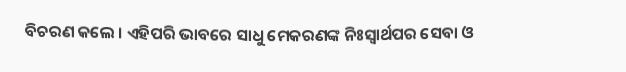ବିଚରଣ କଲେ । ଏହିପରି ଭାବରେ ସାଧୁ ମେକରଣଙ୍କ ନିଃସ୍ୱାର୍ଥପର ସେବା ଓ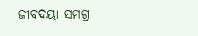ଜୀବଦୟା ସମଗ୍ର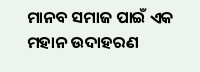ମାନବ ସମାଜ ପାଇଁ ଏକ ମହାନ ଉଦାହରଣ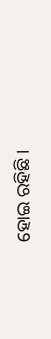ହୋଇ ରହିଛି ।